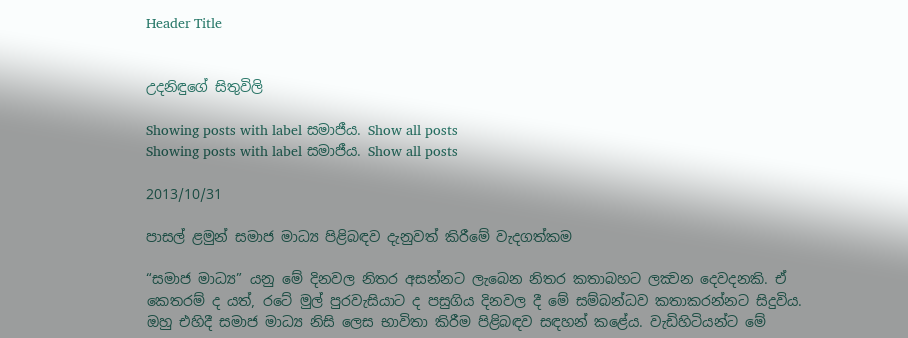Header Title


උදනිඳුගේ සිතුවිලි

Showing posts with label සමාජීය. Show all posts
Showing posts with label සමාජීය. Show all posts

2013/10/31

පාසල් ළමුන් සමාජ මාධ්‍ය පිළිබඳව දැනුවත් කිරීමේ වැදගත්කම

“සමාජ මාධ්‍ය” යනු මේ දිනවල නිතර අසන්නට ලැබෙන නිතර කතාබහට ලක්‍වන දෙවදනකි. ඒ කෙතරම් ද යත්, රටේ මුල් පුරවැසියාට ද පසුගිය දිනවල දී මේ සම්බන්ධව කතාකරන්නට සිදුවිය. ඔහු එහිදී සමාජ මාධ්‍ය නිසි ලෙස භාවිතා කිරීම පිළිබඳව සඳහන් කළේය. වැඩිහිටියන්ට මේ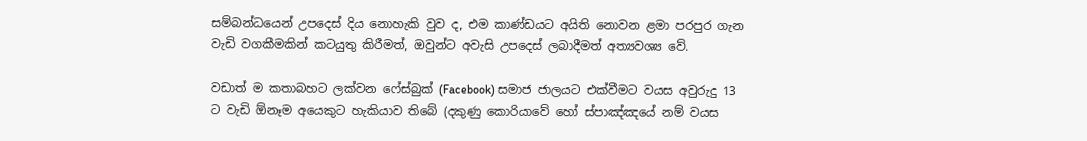සම්බන්ධයෙන් උපදෙස් දිය නොහැකි වුව ද, එම කාණ්ඩයට අයිති නොවන ළමා පරපුර ගැන වැඩි වගකීමකින් කටයුතු කිරීමත්, ඔවුන්ට අවැසි උපදෙස් ලබාදීමත් අත්‍යවශ්‍ය වේ.

වඩාත් ම කතාබහට ලක්වන ෆේස්බුක් (Facebook) සමාජ ජාලයට එක්වීමට වයස අවුරුදු 13 ට වැඩි ඕනෑම අයෙකුට හැකියාව තිබේ (දකුණු කොරියාවේ හෝ ස්පාඤ්ඤයේ නම් වයස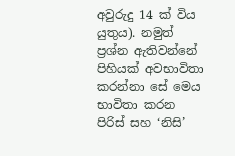අවුරුදු 14 ක් විය යුතුය). නමුත් ප්‍රශ්න ඇතිවන්නේ පිහියක් අවභාවිතා කරන්නා සේ මෙය භාවිතා කරන පිරිස් සහ ‘නිසි’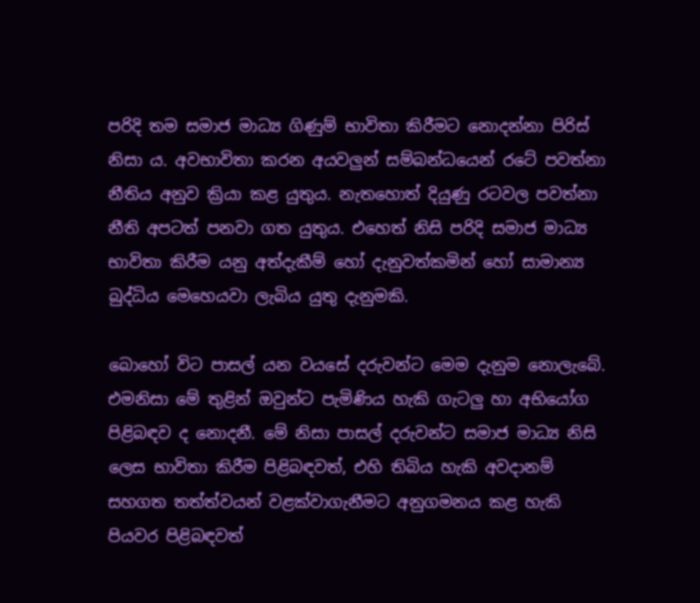පරිදි තම සමාජ මාධ්‍ය ගිණුම් භාවිතා කිරීමට නොදන්නා පිරිස් නිසා ය. අවභාවිතා කරන අයවලුන් සම්බන්ධයෙන් රටේ පවත්නා නීතිය අනුව ක්‍රියා කළ යුතුය. නැතහොත් දියුණු රටවල පවත්නා නීති අපටත් පනවා ගත යුතුය. එහෙත් නිසි පරිදි සමාජ මාධ්‍ය භාවිතා කිරීම යනු අත්දැකීම් හෝ දැනුවත්කමින් හෝ සාමාන්‍ය බුද්ධිය මෙහෙයවා ලැබිය යුතු දැනුමකි.

බොහෝ විට පාසල් යන වයසේ දරුවන්ට මෙම දැනුම නොලැබේ. එමනිසා මේ තුළින් ඔවුන්ට පැමිණිය හැකි ගැටලු හා අභියෝග පිළිබඳව ද නොදනී. මේ නිසා පාසල් දරුවන්ට සමාජ මාධ්‍ය නිසි ලෙස භාවිතා කිරීම පිළිබඳවත්, එහි තිබිය හැකි අවදානම් සහගත තත්ත්වයන් වළක්වාගැනීමට අනුගමනය කළ හැකි පියවර පිළිබඳවත්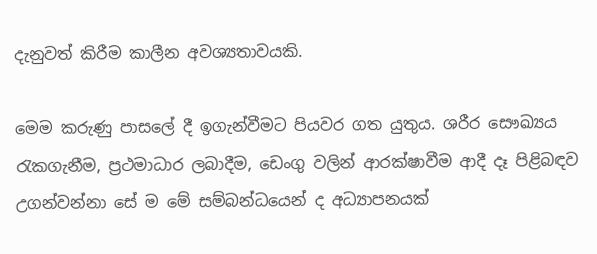දැනුවත් කිරීම කාලීන අවශ්‍යතාවයකි.

මෙම කරුණු පාසලේ දී ඉගැන්වීමට පියවර ගත යුතුය. ශරීර සෞඛ්‍යය රැකගැනීම, ප්‍රථමාධාර ලබාදීම, ඩෙංගු වලින් ආරක්ෂාවීම ආදී දෑ පිළිබඳව උගන්වන්නා සේ ම මේ සම්බන්ධයෙන් ද අධ්‍යාපනයක්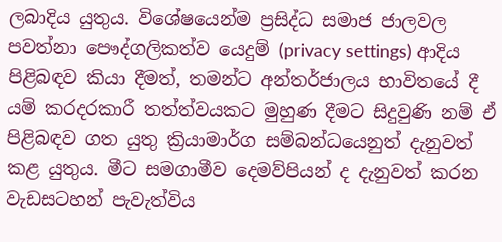ලබාදිය යුතුය. විශේෂයෙන්ම ප්‍රසිද්ධ සමාජ ජාලවල පවත්නා පෞද්ගලිකත්ව යෙදුම් (privacy settings) ආදිය පිළිබඳව කියා දීමත්, තමන්ට අන්තර්ජාලය භාවිතයේ දී යම් කරදරකාරී තත්ත්වයකට මුහුණ දීමට සිදුවුණි නම් ඒ පිළිබඳව ගත යුතු ක්‍රියාමාර්ග සම්බන්ධයෙනුත් දැනුවත් කළ යුතුය. මීට සමගාමීව දෙමව්පියන් ද දැනුවත් කරන වැඩසටහන් පැවැත්විය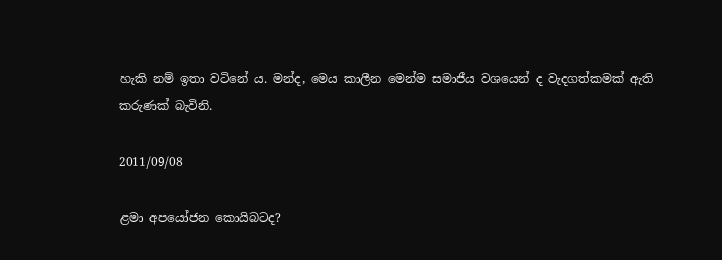හැකි නම් ඉතා වටිනේ ය. මන්ද, මෙය කාලීන මෙන්ම සමාජීය වශයෙන් ද වැදගත්කමක් ඇති කරුණක් බැවිනි.

2011/09/08

ළමා අපයෝජන කොයිබටද?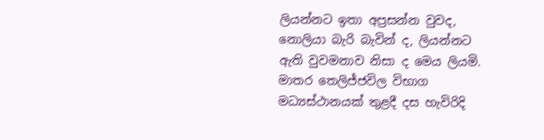ලියන්නට ඉතා අප්‍රසන්න වුවද, නොලියා බැරි බැවින් ද, ලියන්නට ඇති වුවමනාව නිසා ද මෙය ලියමි. මාතර තෙලිජ්ජවිල විභාග මධ්‍යස්ථානයක් තුළදී දස හැවිරිදි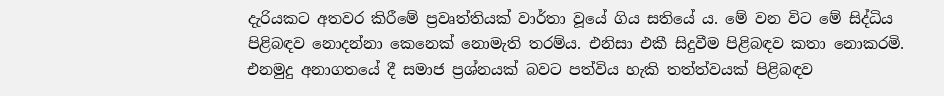දැරියකට අතවර කිරීමේ ප්‍රවෘත්තියක් වාර්තා වූයේ ගිය සතියේ ය. මේ වන විට මේ සිද්ධිය පිළිබඳව නොදන්නා කෙනෙක් නොමැති තරම්ය. එනිසා එකී සිදුවීම පිළිබඳව කතා නොකරමි. එනමුදු අනාගතයේ දී සමාජ ප්‍රශ්නයක් බවට පත්විය හැකි තත්ත්වයක් පිළිබඳව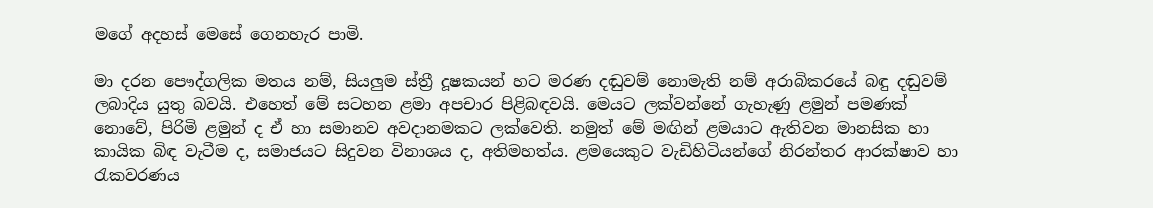මගේ අදහස් මෙසේ ගෙනහැර පාමි.

මා දරන පෞද්ගලික මතය නම්, සියලුම ස්ත්‍රී දූෂකයන් හට මරණ දඬුවම් නොමැති නම් අරාබිකරයේ බඳු දඬුවම් ලබාදිය යුතු බවයි. එහෙත් මේ සටහන ළමා අපචාර පිළිබඳවයි. මෙයට ලක්වන්නේ ගැහැණු ළමුන් පමණක් නොවේ, පිරිමි ළමුන් ද ඒ හා සමානව අවදානමකට ලක්වෙති. නමුත් මේ මඟින් ළමයාට ඇතිවන මානසික හා කායික බිඳ වැටීම ද, සමාජයට සිදුවන විනාශය ද, අතිමහත්ය. ළමයෙකුට වැඩිහිටියන්ගේ නිරන්තර ආරක්ෂාව හා රැකවරණය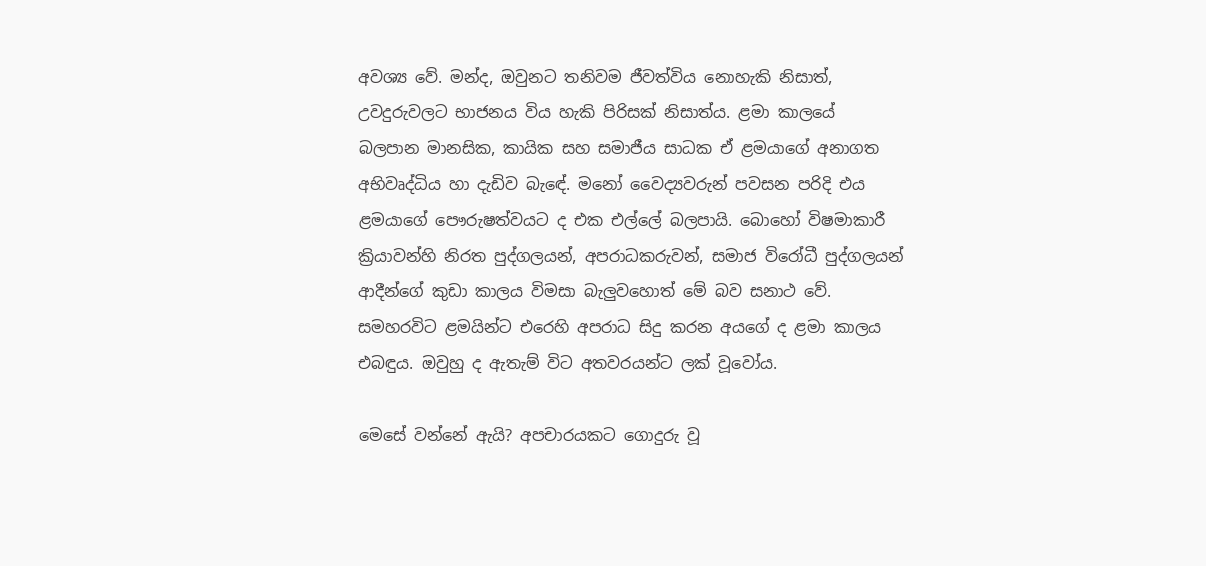අවශ්‍ය වේ. මන්ද, ඔවුනට තනිවම ජීවත්විය නොහැකි නිසාත්, උවදුරුවලට භාජනය විය හැකි පිරිසක් නිසාත්ය. ළමා කාලයේ බලපාන මානසික, කායික සහ සමාජීය සාධක ඒ ළමයාගේ අනාගත අභිවෘද්ධිය හා දැඩිව බැඳේ. මනෝ වෛද්‍යවරුන් පවසන පරිදි එය ළමයාගේ පෞරුෂත්වයට ද එක එල්ලේ බලපායි. බොහෝ විෂමාකාරී ක්‍රියාවන්හි නිරත පුද්ගලයන්, අපරාධකරුවන්, සමාජ විරෝධී පුද්ගලයන් ආදීන්ගේ කුඩා කාලය විමසා බැලුවහොත් මේ බව සනාථ වේ. සමහරවිට ළමයින්ට එරෙහි අපරාධ සිදු කරන අයගේ ද ළමා කාලය එබඳුය. ඔවුහු ද ඇතැම් විට අතවරයන්ට ලක් වූවෝය.

මෙසේ වන්නේ ඇයි? අපචාරයකට ගොදුරු වූ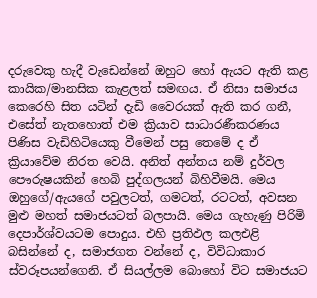දරුවෙකු හැදී වැඩෙන්නේ ඔහුට හෝ ඇයට ඇති කළ කායික/මානසික කැළලත් සමඟය. ඒ නිසා සමාජය කෙරෙහි සිත යටින් දැඩි වෛරයක් ඇති කර ගනී, එසේත් නැතහොත් එම ක්‍රියාව සාධාරණීකරණය පිණිස වැඩිහිටියෙකු වීමෙන් පසු තෙමේ ද ඒ ක්‍රියාවේම නිරත වෙයි. අනිත් අන්තය නම් දුර්වල පෞරුෂයකින් හෙබි පුද්ගලයන් බිහිවීමයි. මෙය ඔහුගේ/ඇයගේ පවුලටත්, ගමටත්, රටටත්, අවසන මුළු මහත් සමාජයටත් බලපායි. මෙය ගැහැණු පිරිමි දෙපාර්ශ්වයටම පොදුය. එහි ප්‍රතිඵල කලඑළි බසින්නේ ද, සමාජගත වන්නේ ද, විවිධාකාර ස්වරූපයන්ගෙනි. ඒ සියල්ලම බොහෝ විට සමාජයට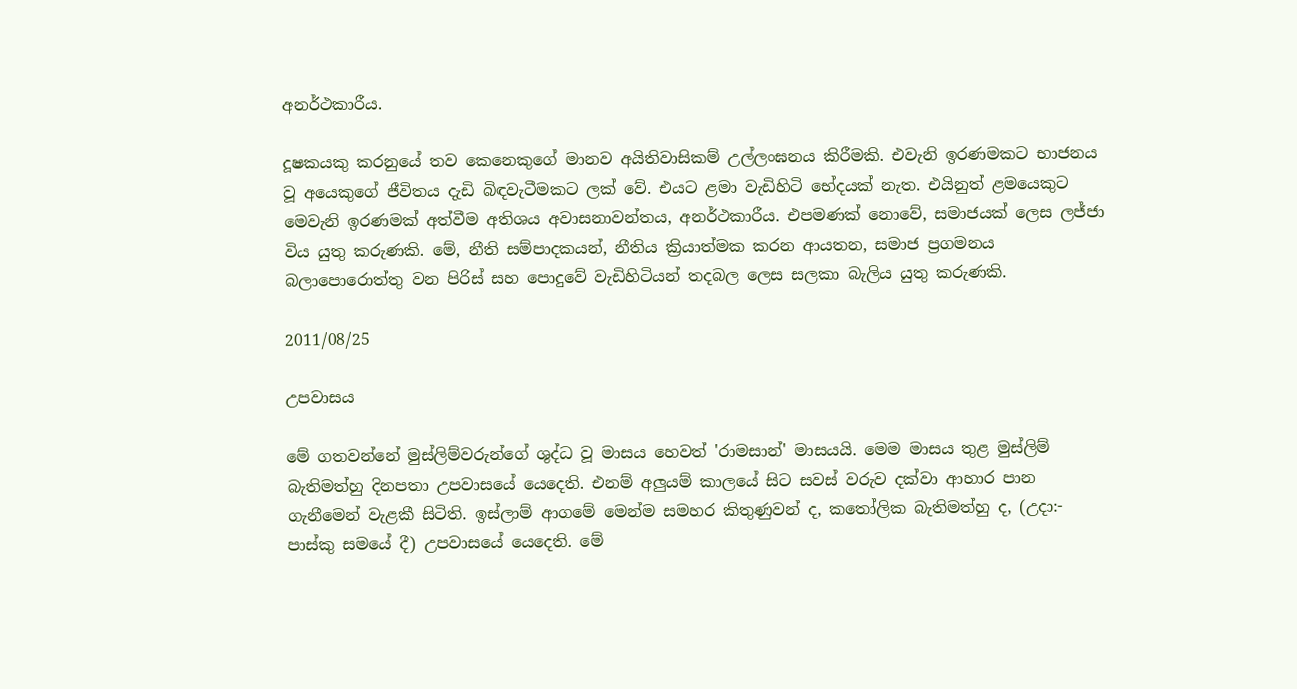අනර්ථකාරීය.

දූෂකයකු කරනුයේ තව කෙනෙකුගේ මානව අයිතිවාසිකම් උල්ලංඝනය කිරීමකි. එවැනි ඉරණමකට භාජනය වූ අයෙකුගේ ජීවිතය දැඩි බිඳවැටීමකට ලක් වේ. එයට ළමා වැඩිහිටි භේදයක් නැත. එයිනුත් ළමයෙකුට මෙවැනි ඉරණමක් අත්වීම අතිශය අවාසනාවන්තය, අනර්ථකාරීය. එපමණක් නොවේ, සමාජයක් ලෙස ලජ්ජා විය යුතු කරුණකි. මේ, නීති සම්පාදකයන්, නීතිය ක්‍රියාත්මක කරන ආයතන, සමාජ ප්‍රගමනය බලාපොරොත්තු වන පිරිස් සහ පොදුවේ වැඩිහිටියන් තදබල ලෙස සලකා බැලිය යුතු කරුණකි.

2011/08/25

උපවාසය

මේ ගතවන්නේ මුස්ලිම්වරුන්ගේ ශුද්ධ වූ මාසය හෙවත් 'රාමසාන්' මාසයයි. මෙම මාසය තුළ මුස්ලිම් බැතිමත්හු දිනපතා උපවාසයේ යෙදෙති. එනම් අලුයම් කාලයේ සිට සවස් වරුව දක්වා ආහාර පාන ගැනීමෙන් වැළකී සිටිති. ඉස්ලාම් ආගමේ මෙන්ම සමහර කිතුණුවන් ද, කතෝලික බැතිමත්හු ද, (උදා:- පාස්කු සමයේ දී) උපවාසයේ යෙදෙති. මේ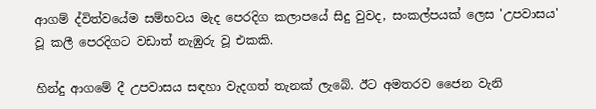ආගම් ද්විත්වයේම සම්භවය මැද පෙරදිග කලාපයේ සිදු වුවද, සංකල්පයක් ලෙස 'උපවාසය' වූ කලී පෙරදිගට වඩාත් නැඹුරු වූ එකකි.

හින්දු ආගමේ දී උපවාසය සඳහා වැදගත් තැනක් ලැබේ. ඊට අමතරව ජෛන වැනි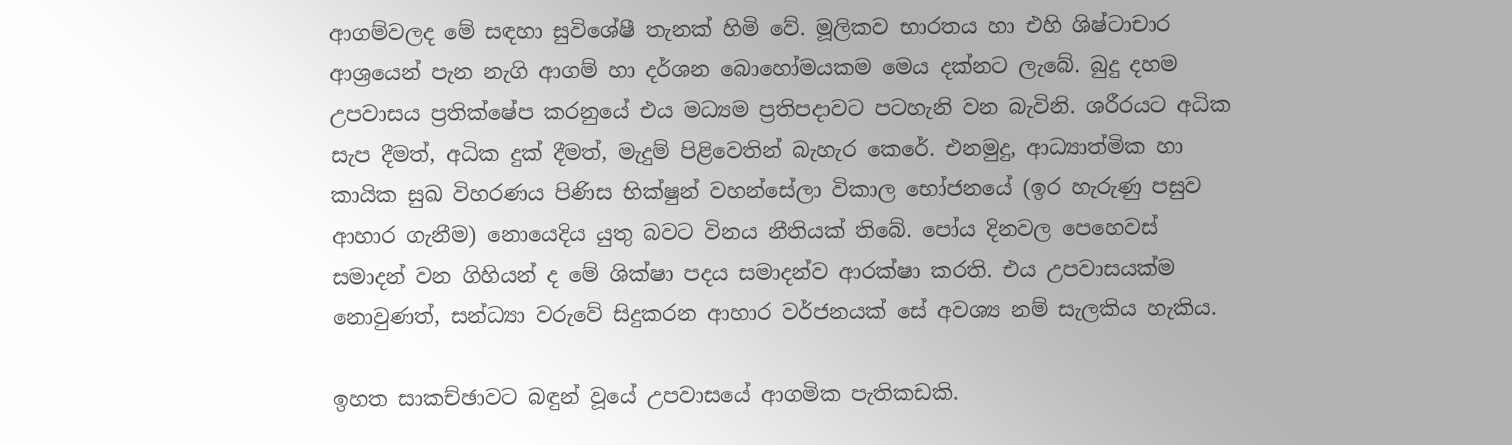ආගම්වලද මේ සඳහා සුවිශේෂී තැනක් හිමි වේ. මූලිකව භාරතය හා එහි ශිෂ්ටාචාර ආශ්‍රයෙන් පැන නැගි ආගම් හා දර්ශන බොහෝමයකම මෙය දක්නට ලැබේ. බුදු දහම උපවාසය ප්‍රතික්ෂේප කරනුයේ එය මධ්‍යම ප්‍රතිපදාවට පටහැනි වන බැවිනි. ශරීරයට අධික සැප දීමත්, අධික දුක් දීමත්, මැදුම් පිළිවෙතින් බැහැර කෙරේ. එනමුදු, ආධ්‍යාත්මික හා කායික සුඛ විහරණය පිණිස භික්ෂුන් වහන්සේලා විකාල භෝජනයේ (ඉර හැරුණු පසුව ආහාර ගැනීම) නොයෙදිය යුතු බවට විනය නීතියක් තිබේ. පෝය දිනවල පෙහෙවස් සමාදන් වන ගිහියන් ද මේ ශික්ෂා පදය සමාදන්ව ආරක්ෂා කරති. එය උපවාසයක්ම නොවුණත්, සන්ධ්‍යා වරුවේ සිදුකරන ආහාර වර්ජනයක් සේ අවශ්‍ය නම් සැලකිය හැකිය.

ඉහත සාකච්ඡාවට බඳුන් වූයේ උපවාසයේ ආගමික පැතිකඩකි.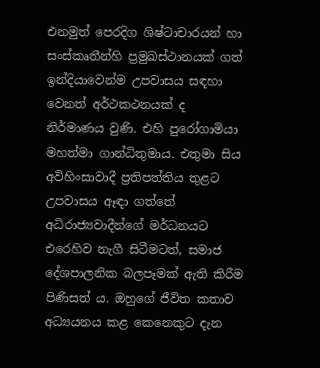එනමුත් පෙරදිග ශිෂ්ටාචාරයන් හා සංස්කෘතීන්හි ප්‍රමුඛස්ථානයක් ගත් ඉන්දියාවෙන්ම උපවාසය සඳහා වෙනත් අර්ථකථනයක් ද නිර්මාණය වුණි. එහි පුරෝගාමියා මහත්මා ගාන්ධිතුමාය. එතුමා සිය අවිහිංසාවාදී ප්‍රතිපත්තිය තුළට උපවාසය ඈඳා ගත්තේ අධිරාජ්‍යවාදීන්ගේ මර්ධනයට එරෙහිව නැගී සිටීමටත්, සමාජ දේශපාලනික බලපෑමක් ඇති කිරීම පිණිසත් ය. ඔහුගේ ජීවිත කතාව අධ්‍යයනය කළ කෙනෙකුට දැන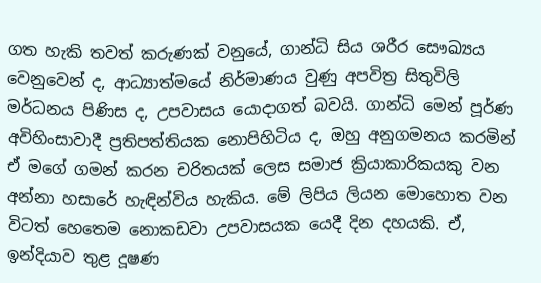ගත හැකි තවත් කරුණක් වනුයේ, ගාන්ධි සිය ශරීර සෞඛ්‍යය වෙනුවෙන් ද, ආධ්‍යාත්මයේ නිර්මාණය වුණු අපවිත්‍ර සිතුවිලි මර්ධනය පිණිස ද, උපවාසය යොදාගත් බවයි. ගාන්ධි මෙන් පූර්ණ අවිහිංසාවාදී ප්‍රතිපත්තියක නොපිහිටිය ද, ඔහු අනුගමනය කරමින් ඒ මගේ ගමන් කරන චරිතයක් ලෙස සමාජ ක්‍රියාකාරිකයකු වන අන්නා හසාරේ හැඳින්විය හැකිය. මේ ලිපිය ලියන මොහොත වන විටත් හෙතෙම නොකඩවා උපවාසයක යෙදී දින දහයකි. ඒ, ඉන්දියාව තුළ දූෂණ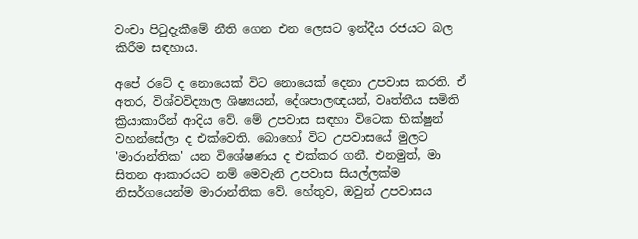වංචා පිටුදැකීමේ නීති ගෙන එන ලෙසට ඉන්දීය රජයට බල කිරීම සඳහාය.

අපේ රටේ ද නොයෙක් විට නොයෙක් දෙනා උපවාස කරති. ඒ අතර, විශ්වවිද්‍යාල ශිෂ්‍යයන්, දේශපාලඥයන්, වෘත්තීය සමිති ක්‍රියාකාරීන් ආදිය වේ. මේ උපවාස සඳහා විටෙක භික්ෂුන් වහන්සේලා ද එක්වෙති. බොහෝ විට උපවාසයේ මුලට 'මාරාන්තික' යන විශේෂණය ද එක්කර ගනී. එනමුත්, මා සිතන ආකාරයට නම් මෙවැනි උපවාස සියල්ලක්ම නිසර්ගයෙන්ම මාරාන්තික වේ. හේතුව, ඔවුන් උපවාසය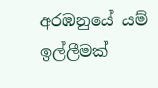අරඹනුයේ යම් ඉල්ලීමක්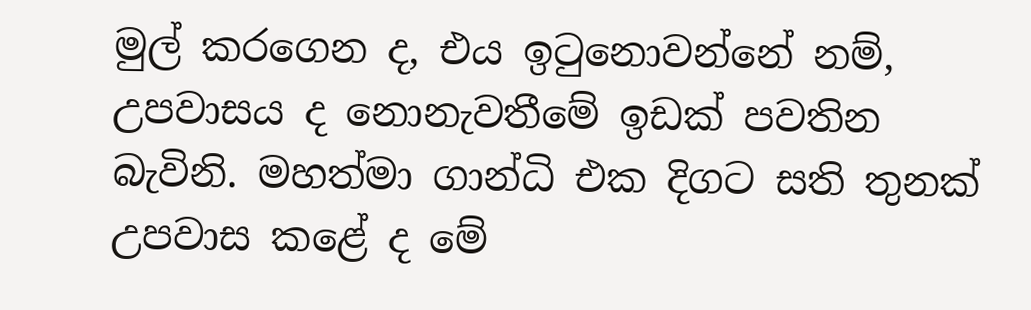මුල් කරගෙන ද, එය ඉටුනොවන්නේ නම්, උපවාසය ද නොනැවතීමේ ඉඩක් පවතින බැවිනි. මහත්මා ගාන්ධි එක දිගට සති තුනක් උපවාස කළේ ද මේ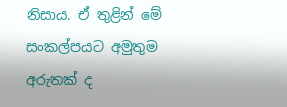නිසාය. ඒ තුළින් මේ සංකල්පයට අමුතුම අරුතක් ද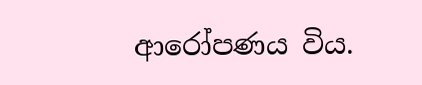ආරෝපණය විය.